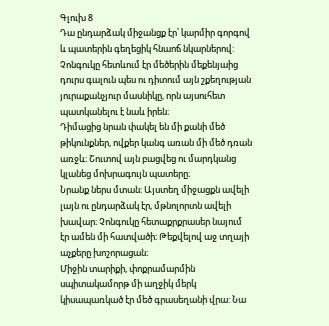Գլուխ 8
Դա ընդարձակ միջանցք էր՝ կարմիր գորգով և պատերին գեղեցիկ հնաոճ նկարներով:
Չոնգուկը հետևում էր մեծերին մեքենյաից դուրս գալուն պես ու դիտում այն շքեղության յուրաքանչյուր մասնիկը, որն այսուհետ պատկանելու է նաև իրեն։
Դիմացից նրան փակել են մի քանի մեծ թիկունքներ, ովքեր կանգ առան մի մեծ դռան առջև։ Շուտով այն բացվեց ու մարդկանց կլանեց մոխրագույն պատերը։
Նրանք ներս մտան։ Այստեղ միջացքն ավելի լայն ու ընդարձակ էր, մթնոլորտն ավելի խավար։ Չոնգուկը հետաքրքրասեր նայում էր ամեն մի հատվածի։ Թեքվելով աջ տղայի աչքերը խոշորացան։
Միջին տարիքի, փոքրամարմին սպիտակամորթ մի աղջիկ մերկ կիսապառկած էր մեծ գրասեղանի վրա: Նա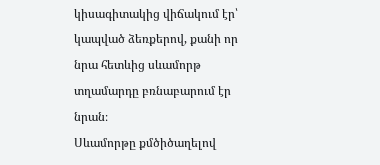կիսագիտակից վիճակում էր՝ կապված ձեռքերով, քանի որ նրա հետևից սևամորթ տղամարդը բռնաբարում էր նրան։
Սևամորթը քմծիծաղելով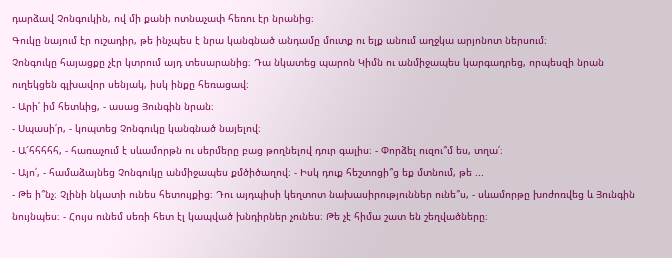դարձավ Չոնգուկին, ով մի քանի ոտնաչափ հեռու էր նրանից։
Գուկը նայում էր ուշադիր, թե ինչպես է նրա կանգնած անդամը մուտք ու ելք անում աղջկա արյոնոտ ներսում։
Չոնգուկը հայացքը չէր կտրում այդ տեսարանից։ Դա նկատեց պարոն Կիմն ու անմիջապես կարգադրեց, որպեսզի նրան ուղեկցեն գլխավոր սենյակ, իսկ ինքը հեռացավ։
- Արի՛ իմ հետևից, - ասաց Յունգին նրան։
- Սպասի՛ր, - կոպտեց Չոնգուկը կանգնած նայելով։
- Ա՜հհհհհ, - հառաչում է սևամորթն ու սերմերը բաց թողնելով դուր գալիս։ - Փորձել ուզու՞մ ես, տղա՛։
- Այո՛, - համաձայնեց Չոնգուկը անմիջապես քմծիծաղով։ - Իսկ դուք հեշտոցի՞ց եք մտնում, թե ...
- Թե ի՞նչ։ Չլինի նկատի ունես հետույքից։ Դու այդպիսի կեղտոտ նախասիրություններ ունե՞ս, - սևամորթը խոժոռվեց և Յունգին նույնպես։ - Հույս ունեմ սեռի հետ էլ կապված խնդիրներ չունես։ Թե չէ հիմա շատ են շեղվածները։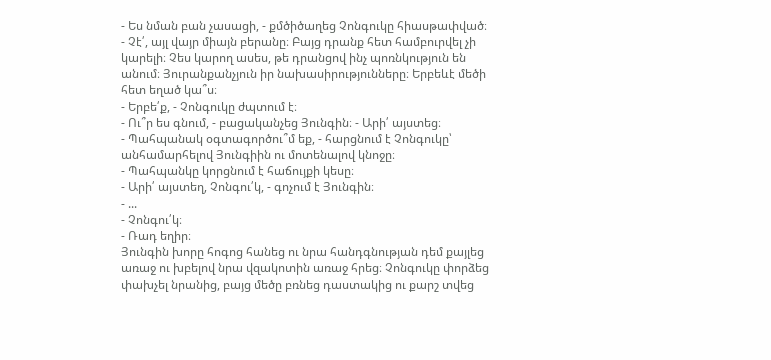- Ես նման բան չասացի, - քմծիծաղեց Չոնգուկը հիասթափված։
- Չէ՛, այլ վայր միայն բերանը։ Բայց դրանք հետ համբուրվել չի կարելի։ Չես կարող ասես, թե դրանցով ինչ պոռնկություն են անում։ Յուրանքանչյուն իր նախասիրությունները։ Երբեևէ մեծի հետ եղած կա՞ս։
- Երբե՛ք, - Չոնգուկը ժպտում է։
- Ու՞ր ես գնում, - բացականչեց Յունգին։ - Արի՛ այստեց։
- Պահպանակ օգտագործու՞մ եք, - հարցնում է Չոնգուկը՝ անհամարհելով Յունգիին ու մոտենալով կնոջը։
- Պահպանկը կորցնում է հաճույքի կեսը։
- Արի՛ այստեղ, Չոնգու՛կ, - գոչում է Յունգին։
- ...
- Չոնգու՛կ։
- Ռադ եղիր։
Յունգին խորը հոգոց հանեց ու նրա հանդգնության դեմ քայլեց առաջ ու խբելով նրա վզակոտին առաջ հրեց։ Չոնգուկը փորձեց փախչել նրանից, բայց մեծը բռնեց դաստակից ու քարշ տվեց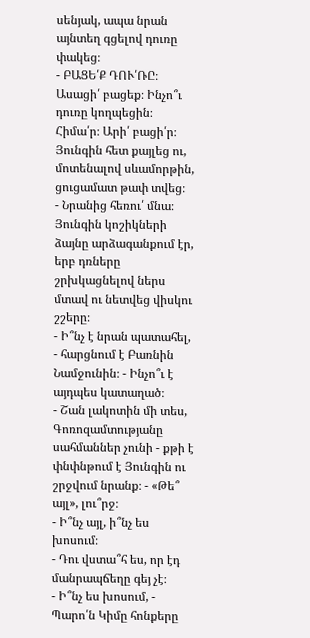սենյակ, ապա նրան այնտեղ գցելով դուռը փակեց։
- ԲԱՑԵ՛Ք ԴՈՒ՛ՌԸ։ Ասացի՛ բացեք։ Ինչո՞ւ դուռը կողպեցին։ Հիմա՛ր։ Արի՛ բացի՛ր։
Յունգին հետ քայլեց ու, մոտենալով սևամորթին, ցուցամատ թափ տվեց։
- Նրանից հեռու՛ մնա։
Յունգին կոշիկների ձայնը արձագանքում էր, երբ դռները շրխկացնելով ներս մտավ ու նետվեց վիսկու շշերը։
- Ի՞նչ է նրան պատահել, - հարցնում է Բառնին Նամջունին։ - Ինչո՞ւ է այդպես կատաղած։
- Շան լակոտին մի տես, Գոռոզամտությանը սահմաններ չունի - քթի է փնփնթում է Յունգին ու շրջվում նրանք։ - «Թե՞ այլ», լու՞րջ։
- Ի՞նչ այլ, ի՞նչ ես խոսում։
- Դու վստա՞հ ես, որ էդ մանրապճեղը գեյ չէ։
- Ի՞նչ ես խոսում, - Պարո՛ն Կիմը հոնքերը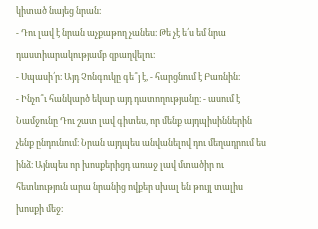կիտած նայեց նրան։
- Դու լավ է նրան աչքաթող չանես։ Թե չէ ե՛ս եմ նրա դաստիարակությամբ զբաղվելու։
- Սպասի՛ր։ Այդ Չոնգուկը գե՞յ է, - հարցնում է Բառնին։
- Ինչո՞ւ հանկարծ եկար այդ դատողությանը։ - ասում է Նամջունը Դու շատ լավ գիտես, որ մենք այդպիսիններին չենք ընդունում։ Նրան այդպես անվանելով դու մեղադրում ես ինձ։ Այնպես որ խոսքերիցդ առաջ լավ մտածիր ու հետևություն արա նրանից ովքեր սխալ են թույլ տալիս խոսքի մեջ։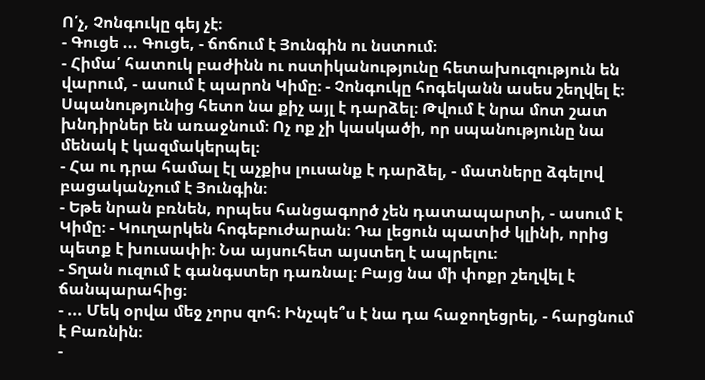Ո՛չ, Չոնգուկը գեյ չէ։
- Գուցե ... Գուցե, - ճոճում է Յունգին ու նստում։
- Հիմա՛ հատուկ բաժինն ու ոստիկանությունը հետախուզություն են վարում, - ասում է պարոն Կիմը։ - Չոնգուկը հոգեկանն ասես շեղվել է։ Սպանությունից հետո նա քիչ այլ է դարձել։ Թվում է նրա մոտ շատ խնդիրներ են առաջնում։ Ոչ ոք չի կասկածի, որ սպանությունը նա մենակ է կազմակերպել։
- Հա ու դրա համալ էլ աչքիս լուսանք է դարձել, - մատները ձգելով բացականչում է Յունգին։
- Եթե նրան բռնեն, որպես հանցագործ չեն դատապարտի, - ասում է Կիմը։ - Կուղարկեն հոգեբուժարան։ Դա լեցուն պատիժ կլինի, որից պետք է խուսափի։ Նա այսուհետ այստեղ է ապրելու։
- Տղան ուզում է գանգստեր դառնալ։ Բայց նա մի փոքր շեղվել է ճանպարահից։
- ... Մեկ օրվա մեջ չորս զոհ։ Ինչպե՞ս է նա դա հաջողեցրել, - հարցնում է Բառնին։
-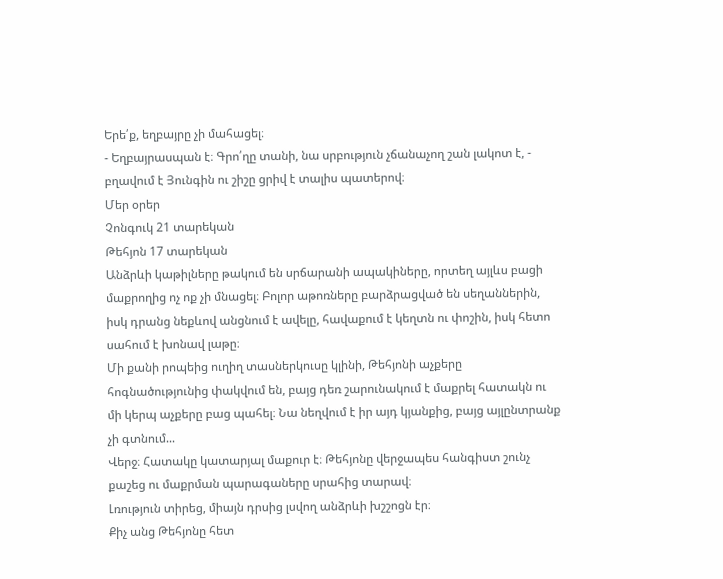Երե՛ք, եղբայրը չի մահացել։
- Եղբայրասպան է։ Գրո՛ղը տանի, նա սրբություն չճանաչող շան լակոտ է, - բղավում է Յունգին ու շիշը ցրիվ է տալիս պատերով։
Մեր օրեր
Չոնգուկ 21 տարեկան
Թեհյոն 17 տարեկան
Անձրևի կաթիլները թակում են սրճարանի ապակիները, որտեղ այլևս բացի մաքրողից ոչ ոք չի մնացել։ Բոլոր աթոռները բարձրացված են սեղաններին, իսկ դրանց նեքևով անցնում է ավելը, հավաքում է կեղտն ու փոշին, իսկ հետո սահում է խոնավ լաթը։
Մի քանի րոպեից ուղիղ տասներկուսը կլինի, Թեհյոնի աչքերը հոգնածությունից փակվում են, բայց դեռ շարունակում է մաքրել հատակն ու մի կերպ աչքերը բաց պահել։ Նա նեղվում է իր այդ կյանքից, բայց այլընտրանք չի գտնում...
Վերջ։ Հատակը կատարյալ մաքուր է։ Թեհյոնը վերջապես հանգիստ շունչ քաշեց ու մաքրման պարագաները սրահից տարավ։
Լռություն տիրեց, միայն դրսից լսվող անձրևի խշշոցն էր։
Քիչ անց Թեհյոնը հետ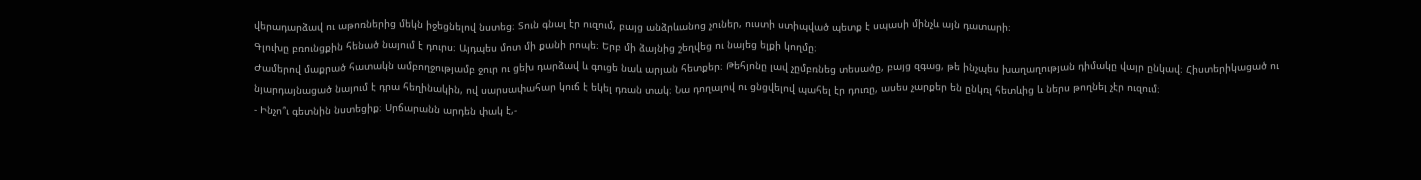վերադարձավ ու աթոռներից մեկն իջեցնելով նստեց։ Տուն գնալ էր ուզում, բայց անձրևանոց չուներ, ուստի ստիպված պետք է սպասի մինչև այն դատարի։
Գլուխը բռունցքին հենած նայում է դուրս։ Այդպես մոտ մի քանի րոպե։ Երբ մի ձայնից շեղվեց ու նայեց ելքի կողմը։
Ժամերով մաքրած հատակն ամբողջությամբ ջուր ու ցեխ դարձավ և գուցե նաև արյան հետքեր։ Թեհյոնը լավ չըմբռնեց տեսածը, բայց զգաց, թե ինչպես խաղաղության դիմակը վայր ընկավ։ Հիստերիկացած ու նյարդայնացած նայում է դրա հեղինակին, ով սարսափահար կուճ է եկել դռան տակ։ Նա դողալով ու ցնցվելով պահել էր դուռը, ասես չարքեր են ընկռլ հետևից և ներս թողնել չէր ուզում։
- Ինչո՞ւ գետնին նստեցիք։ Սրճարանն արդեն փակ է,-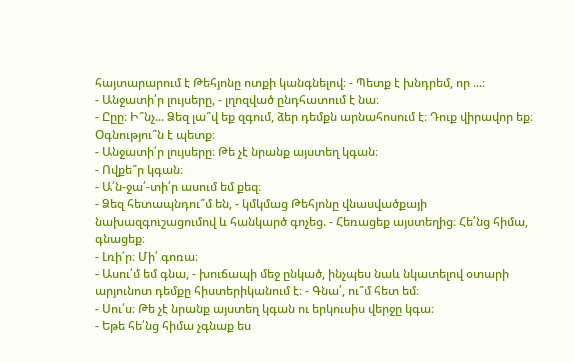հայտարարում է Թեհյոնը ոտքի կանգնելով։ - Պետք է խնդրեմ, որ ...։
- Անջատի՛ր լույսերը, - լղոզված ընդհատում է նա։
- Ըըը։ Ի՞նչ... Ձեզ լա՞վ եք զգում, ձեր դեմքն արնահոսում է։ Դուք վիրավոր եք։ Օգնությու՞ն է պետք։
- Անջատի՛ր լույսերը։ Թե չէ նրանք այստեղ կգան։
- Ովքե՞ր կգան։
- Ա՛ն-ջա՛-տի՛ր ասում եմ քեզ։
- Ձեզ հետապնդու՞մ են, - կմկմաց Թեհյոնը վնասվածքայի նախազգուշացումով և հանկարծ գոչեց. - Հեռացեք այստեղից։ Հե՛նց հիմա, գնացեք։
- Լռի՛ր։ Մի՛ գոռա։
- Ասու՛մ եմ գնա, - խուճապի մեջ ընկած, ինչպես նաև նկատելով օտարի արյունոտ դեմքը հիստերիկանում է։ - Գնա՛, ու՞մ հետ եմ։
- Սու՛ս։ Թե չէ նրանք այստեղ կգան ու երկուսիս վերջը կգա։
- Եթե հե՛նց հիմա չգնաք ես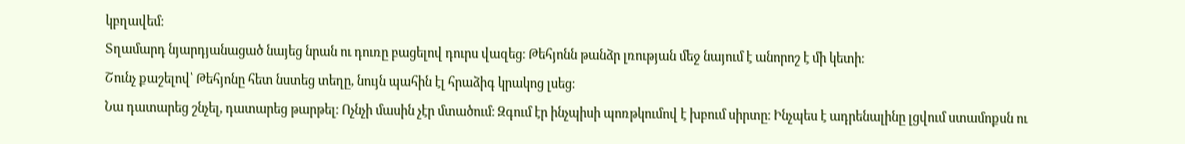կբղավեմ։
Տղամարդ նյարդյանացած նայեց նրան ու դուռը բացելով դուրս վազեց։ Թեհյոնն թանձր լռության մեջ նայում է անորոշ է մի կետի։
Շունչ քաշելով՝ Թեհյոնը հետ նստեց տեղը, նույն պահին էլ հրաձիգ կրակոց լսեց։
Նա դատարեց շնչել, դատարեց թարթել։ Ոչնչի մասին չէր մտածում։ Զգում էր ինչպիսի պոռթկումով է խբում սիրտը։ Ինչպես է ադրենալինը լցվում ստամոքսն ու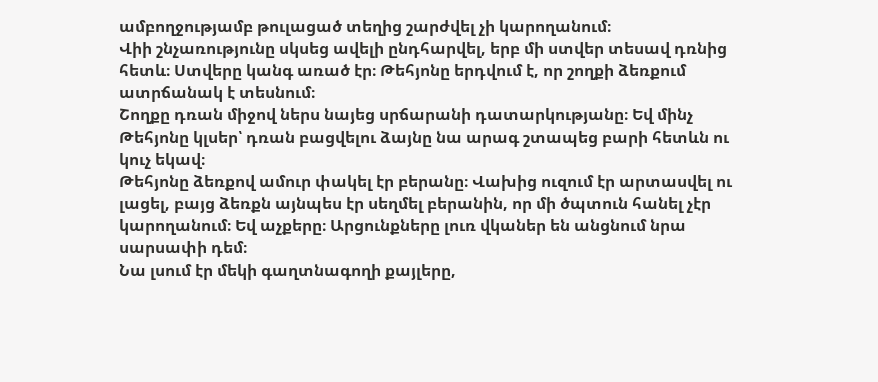ամբողջությամբ թուլացած տեղից շարժվել չի կարողանում։
Վիի շնչառությունը սկսեց ավելի ընդհարվել, երբ մի ստվեր տեսավ դռնից հետև։ Ստվերը կանգ առած էր։ Թեհյոնը երդվում է, որ շողքի ձեռքում ատրճանակ է տեսնում։
Շողքը դռան միջով ներս նայեց սրճարանի դատարկությանը։ Եվ մինչ Թեհյոնը կլսեր՝ դռան բացվելու ձայնը նա արագ շտապեց բարի հետևն ու կուչ եկավ։
Թեհյոնը ձեռքով ամուր փակել էր բերանը։ Վախից ուզում էր արտասվել ու լացել, բայց ձեռքն այնպես էր սեղմել բերանին, որ մի ծպտուն հանել չէր կարողանում։ Եվ աչքերը։ Արցունքները լուռ վկաներ են անցնում նրա սարսափի դեմ։
Նա լսում էր մեկի գաղտնագողի քայլերը,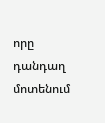որը դանդաղ մոտենում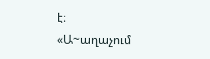է։
«Ա~աղաչում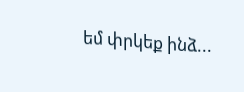եմ փրկեք ինձ...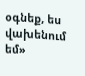օգնեք, ես վախենում եմ»